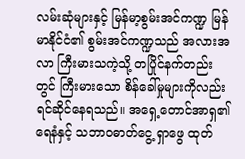လမ်းဆုံများနှင့် မြန်မာ့စွမ်းအင်ကဏ္ဍ မြန်မာနိုင်ငံ၏ စွမ်းအင်ကဏ္ဍသည် အလားအလာ ကြီးမားသကဲ့သို့ တပြိုင်နက်တည်းတွင် ကြီးမားသော စိန်ခေါ်မှုများကိုလည်း ရင်ဆိုင်နေရသည်။ အရှေ့တောင်အာရှ၏ ရေနံနှင့် သဘာဝဓာတ်ငွေ့ ရှာဖွေ ထုတ်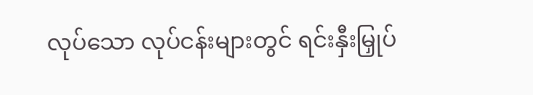လုပ်သော လုပ်ငန်းများတွင် ရင်းနှီးမြှုပ်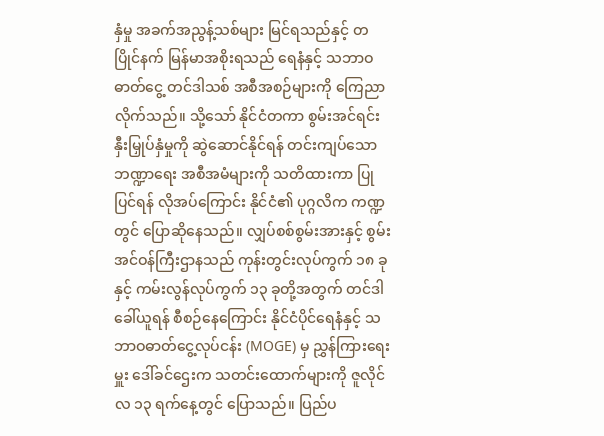နှံမှု အခက်အညွန့်သစ်များ မြင်ရသည်နှင့် တပြိုင်နက် မြန်မာအစိုးရသည် ရေနံနှင့် သဘာဝဓာတ်ငွေ့ တင်ဒါသစ် အစီအစဉ်များကို ကြေညာလိုက်သည်။ သို့သော် နိုင်ငံတကာ စွမ်းအင်ရင်းနှီးမြှုပ်နှံမှုကို ဆွဲဆောင်နိုင်ရန် တင်းကျပ်သော ဘဏ္ဍာရေး အစီအမံများကို သတိထားကာ ပြုပြင်ရန် လိုအပ်ကြောင်း နိုင်ငံ၏ ပုဂ္ဂလိက ကဏ္ဍတွင် ပြောဆိုနေသည်။ လျှပ်စစ်စွမ်းအားနှင့် စွမ်းအင်ဝန်ကြီးဌာနသည် ကုန်းတွင်းလုပ်ကွက် ၁၈ ခုနှင့် ကမ်းလွန်လုပ်ကွက် ၁၃ ခုတို့အတွက် တင်ဒါခေါ်ယူရန် စီစဉ်နေကြောင်း နိုင်ငံပိုင်ရေနံနှင့် သဘာဝဓာတ်ငွေ့လုပ်ငန်း (MOGE) မှ ညွှန်ကြားရေးမှူး ဒေါ်ခင်ဌေးက သတင်းထောက်များကို ဇူလိုင်လ ၁၃ ရက်နေ့တွင် ပြောသည်။ ပြည်ပ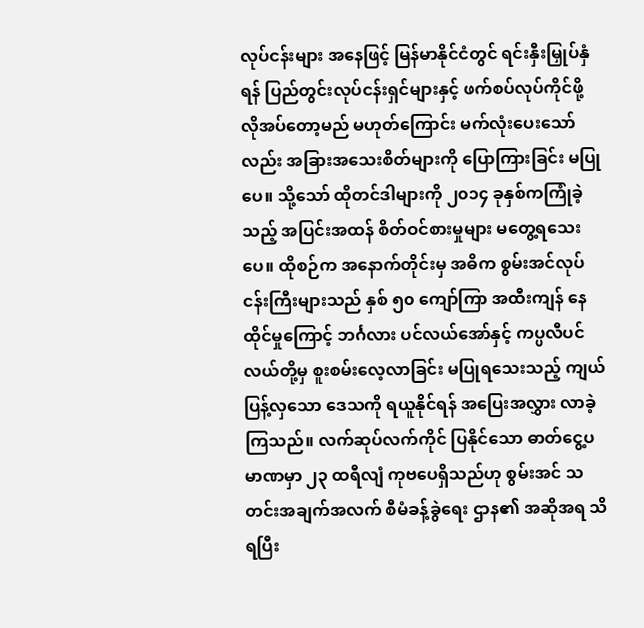လုပ်ငန်းများ အနေဖြင့် မြန်မာနိုင်ငံတွင် ရင်းနှီးမြှုပ်နှံရန် ပြည်တွင်းလုပ်ငန်းရှင်များနှင့် ဖက်စပ်လုပ်ကိုင်ဖို့ လိုအပ်တော့မည် မဟုတ်ကြောင်း မက်လုံးပေးသော်လည်း အခြားအသေးစိတ်များကို ပြောကြားခြင်း မပြုပေ။ သို့သော် ထိုတင်ဒါများကို ၂၀၁၄ ခုနှစ်ကကြုံခဲ့သည့် အပြင်းအထန် စိတ်ဝင်စားမှုများ မတွေ့ရသေးပေ။ ထိုစဉ်က အနောက်တိုင်းမှ အဓိက စွမ်းအင်လုပ်ငန်းကြီးများသည် နှစ် ၅၀ ကျော်ကြာ အထီးကျန် နေထိုင်မှုကြောင့် ဘင်္ဂလား ပင်လယ်အော်နှင့် ကပ္ပလီပင်လယ်တို့မှ စူးစမ်းလေ့လာခြင်း မပြုရသေးသည့် ကျယ်ပြန့်လှသော ဒေသကို ရယူနိုင်ရန် အပြေးအလွှား လာခဲ့ကြသည်။ လက်ဆုပ်လက်ကိုင် ပြနိုင်သော ဓာတ်ငွေ့ပမာဏမှာ ၂၃ ထရီလျံ ကုဗပေရှိသည်ဟု စွမ်းအင် သတင်းအချက်အလက် စီမံခန့်ခွဲရေး ဌာန၏ အဆိုအရ သိရပြီး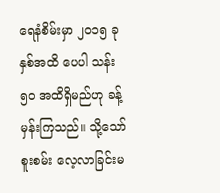ရေနံစိမ်းမှာ ၂၀၁၅ ခုနှစ်အထိ ပေပါ သန်း ၅၀ အထိရှိမည်ဟု ခန့်မှန်းကြသည်။ သို့သော် စူးစမ်း လေ့လာခြင်းမ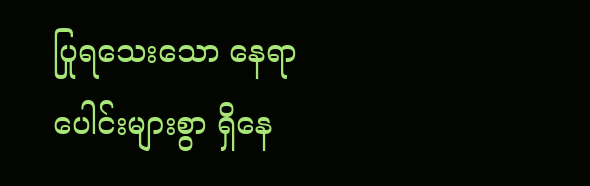ပြုရသေးသော နေရာပေါင်းများစွာ ရှိနေ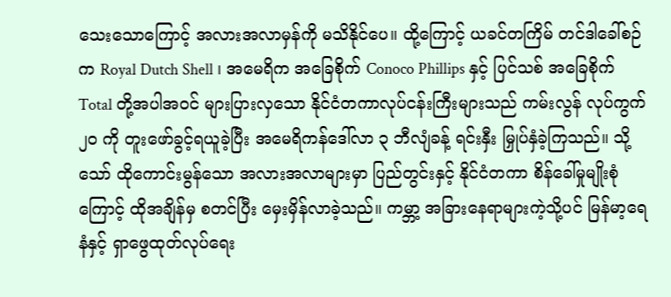သေးသောကြောင့် အလားအလာမှန်ကို မသိနိုင်ပေ။ ထို့ကြောင့် ယခင်တကြိမ် တင်ဒါခေါ်စဉ်က Royal Dutch Shell ၊ အမေရိက အခြေစိုက် Conoco Phillips နှင့် ပြင်သစ် အခြေစိုက် Total တို့အပါအဝင် များပြားလှသော နိုင်ငံတကာလုပ်ငန်းကြီးများသည် ကမ်းလွန် လုပ်ကွက် ၂၀ ကို တူးဖော်ခွင့်ရယူခဲ့ပြီး အမေရိကန်ဒေါ်လာ ၃ ဘီလျံခန့် ရင်းနှီး မြှုပ်နှံခဲ့ကြသည်။ သို့သော် ထိုကောင်းမွန်သော အလားအလာများမှာ ပြည်တွင်းနှင့် နိုင်ငံတကာ စိန်ခေါ်မှုမျိုးစုံကြောင့် ထိုအချိန်မှ စတင်ပြီး မှေးမှိန်လာခဲ့သည်။ ကမ္ဘာ့ အခြားနေရာများကဲ့သို့ပင် မြန်မာ့ရေနံနှင့် ရှာဖွေထုတ်လုပ်ရေး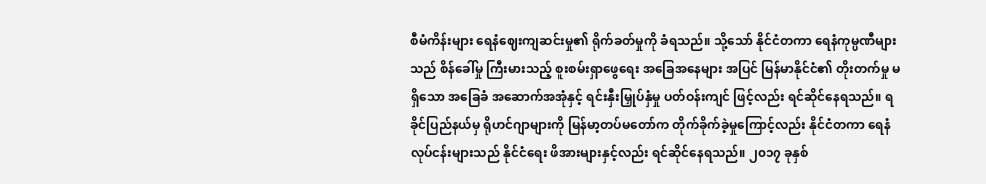စီမံကိန်းများ ရေနံဈေးကျဆင်းမှု၏ ရိုက်ခတ်မှုကို ခံရသည်။ သို့သော် နိုင်ငံတကာ ရေနံကုမ္ပဏီများသည် စိန်ခေါ်မှု ကြီးမားသည့် စူးစမ်းရှာဖွေရေး အခြေအနေများ အပြင် မြန်မာနိုင်ငံ၏ တိုးတက်မှု မရှိသော အခြေခံ အဆောက်အအုံနှင့် ရင်းနှီးမြှုပ်နှံမှု ပတ်ဝန်းကျင် ဖြင့်လည်း ရင်ဆိုင်နေရသည်။ ရခိုင်ပြည်နယ်မှ ရိုဟင်ဂျာများကို မြန်မာ့တပ်မတော်က တိုက်ခိုက်ခဲ့မှုကြောင့်လည်း နိုင်ငံတကာ ရေနံလုပ်ငန်းများသည် နိုင်ငံရေး ဖိအားများနှင့်လည်း ရင်ဆိုင်နေရသည်။ ၂၀၁၇ ခုနှစ်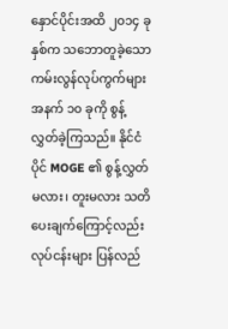နှောင်ပိုင်းအထိ ၂၀၁၄ ခုနှစ်က သဘောတူခဲ့သော ကမ်းလွန်လုပ်ကွက်များအနက် ၁၀ ခုကို စွန့်လွှတ်ခဲ့ကြသည်။ နိုင်ငံပိုင် MOGE ၏ စွန့်လွှတ်မလား၊ တူးမလား သတိပေးချက်ကြောင့်လည်း လုပ်ငန်းများ ပြန်လည်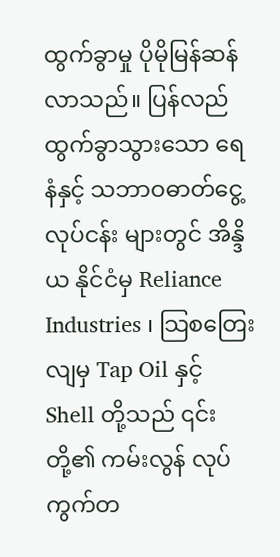ထွက်ခွာမှု ပိုမိုမြန်ဆန်လာသည်။ ပြန်လည်ထွက်ခွာသွားသော ရေနံနှင့် သဘာဝဓာတ်ငွေ့ လုပ်ငန်း များတွင် အိန္ဒိယ နိုင်ငံမှ Reliance Industries ၊ သြစတြေးလျမှ Tap Oil နှင့် Shell တို့သည် ၎င်းတို့၏ ကမ်းလွန် လုပ်ကွက်တ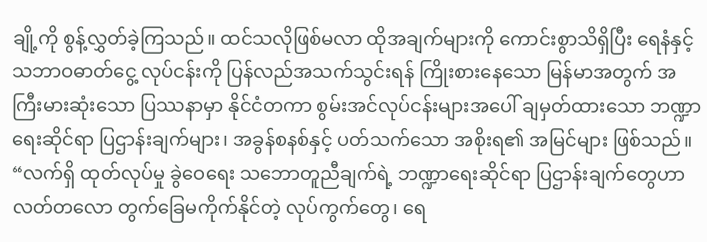ချို့ကို စွန့်လွှတ်ခဲ့ကြသည်။ ထင်သလိုဖြစ်မလာ ထိုအချက်များကို ကောင်းစွာသိရှိပြီး ရေနံနှင့် သဘာဝဓာတ်ငွေ့ လုပ်ငန်းကို ပြန်လည်အသက်သွင်းရန် ကြိုးစားနေသော မြန်မာအတွက် အကြီးမားဆုံးသော ပြဿနာမှာ နိုင်ငံတကာ စွမ်းအင်လုပ်ငန်းများအပေါ် ချမှတ်ထားသော ဘဏ္ဍာရေးဆိုင်ရာ ပြဌာန်းချက်များ၊ အခွန်စနစ်နှင့် ပတ်သက်သော အစိုးရ၏ အမြင်များ ဖြစ်သည်။ “လက်ရှိ ထုတ်လုပ်မှု ခွဲဝေရေး သဘောတူညီချက်ရဲ့ ဘဏ္ဍာရေးဆိုင်ရာ ပြဌာန်းချက်တွေဟာ လတ်တလော တွက်ခြေမကိုက်နိုင်တဲ့ လုပ်ကွက်တွေ၊ ရေ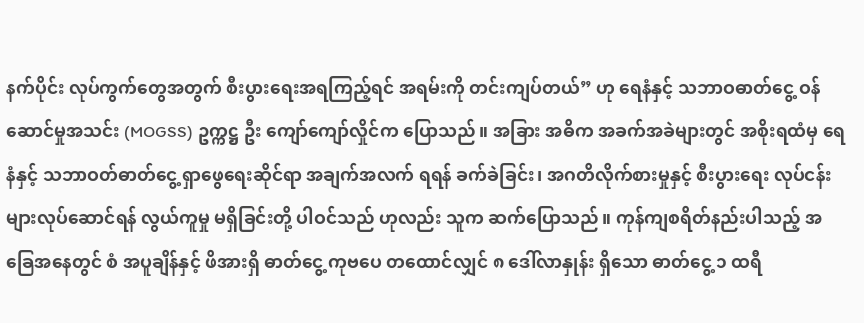နက်ပိုင်း လုပ်ကွက်တွေအတွက် စီးပွားရေးအရကြည့်ရင် အရမ်းကို တင်းကျပ်တယ်” ဟု ရေနံနှင့် သဘာဝဓာတ်ငွေ့ ဝန်ဆောင်မှုအသင်း (MOGSS) ဥက္ကဋ္ဌ ဦး ကျော်ကျော်လှိုင်က ပြောသည်။ အခြား အဓိက အခက်အခဲများတွင် အစိုးရထံမှ ရေနံနှင့် သဘာဝတ်ဓာတ်ငွေ့ ရှာဖွေရေးဆိုင်ရာ အချက်အလက် ရရန် ခက်ခဲခြင်း၊ အဂတိလိုက်စားမှုနှင့် စီးပွားရေး လုပ်ငန်းများလုပ်ဆောင်ရန် လွယ်ကူမှု မရှိခြင်းတို့ ပါဝင်သည် ဟုလည်း သူက ဆက်ပြောသည်။ ကုန်ကျစရိတ်နည်းပါသည့် အခြေအနေတွင် စံ အပူချိန်နှင့် ဖိအားရှိ ဓာတ်ငွေ့ ကုဗပေ တထောင်လျှင် ၈ ဒေါ်လာနှုန်း ရှိသော ဓာတ်ငွေ့ ၁ ထရီ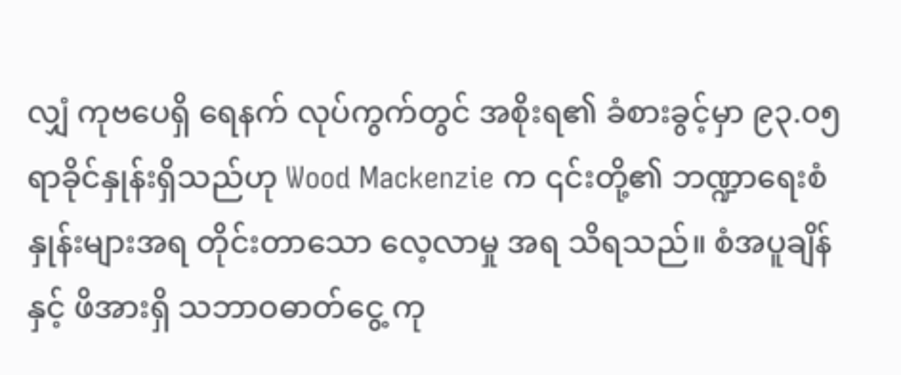လျှံ ကုဗပေရှိ ရေနက် လုပ်ကွက်တွင် အစိုးရ၏ ခံစားခွင့်မှာ ၉၃.၀၅ ရာခိုင်နှုန်းရှိသည်ဟု Wood Mackenzie က ၎င်းတို့၏ ဘဏ္ဍာရေးစံနှုန်းများအရ တိုင်းတာသော လေ့လာမှု အရ သိရသည်။ စံအပူချိန်နှင့် ဖိအားရှိ သဘာဝဓာတ်ငွေ့ ကု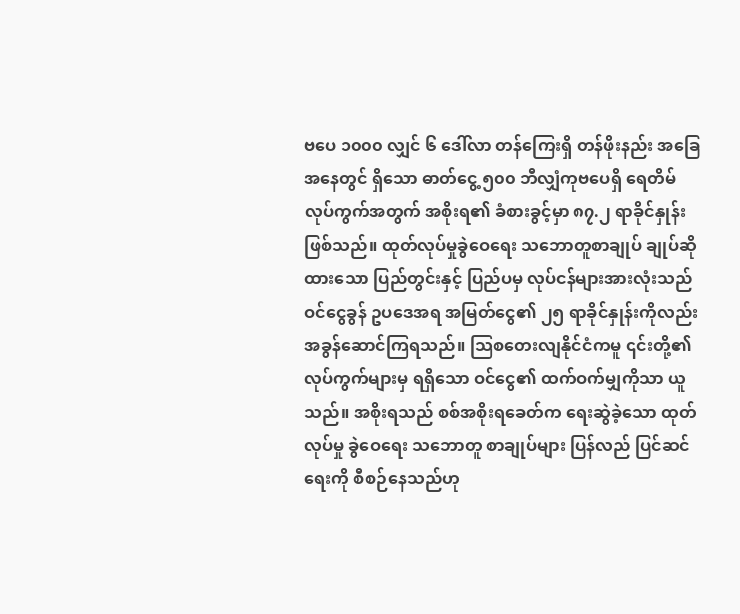ဗပေ ၁၀၀၀ လျှင် ၆ ဒေါ်လာ တန်ကြေးရှိ တန်ဖိုးနည်း အခြေအနေတွင် ရှိသော ဓာတ်ငွေ့ ၅၀၀ ဘီလျှံကုဗပေရှိ ရေတိမ် လုပ်ကွက်အတွက် အစိုးရ၏ ခံစားခွင့်မှာ ၈၇.၂ ရာခိုင်နှုန်းဖြစ်သည်။ ထုတ်လုပ်မှုခွဲဝေရေး သဘောတူစာချုပ် ချုပ်ဆိုထားသော ပြည်တွင်းနှင့် ပြည်ပမှ လုပ်ငန်များအားလုံးသည် ဝင်ငွေခွန် ဥပဒေအရ အမြတ်ငွေ၏ ၂၅ ရာခိုင်နှုန်းကိုလည်း အခွန်ဆောင်ကြရသည်။ သြစတေးလျနိုင်ငံကမူ ၎င်းတို့၏ လုပ်ကွက်များမှ ရရှိသော ဝင်ငွေ၏ ထက်ဝက်မျှကိုသာ ယူသည်။ အစိုးရသည် စစ်အစိုးရခေတ်က ရေးဆွဲခဲ့သော ထုတ်လုပ်မှု ခွဲဝေရေး သဘောတူ စာချုပ်များ ပြန်လည် ပြင်ဆင်ရေးကို စီစဉ်နေသည်ဟု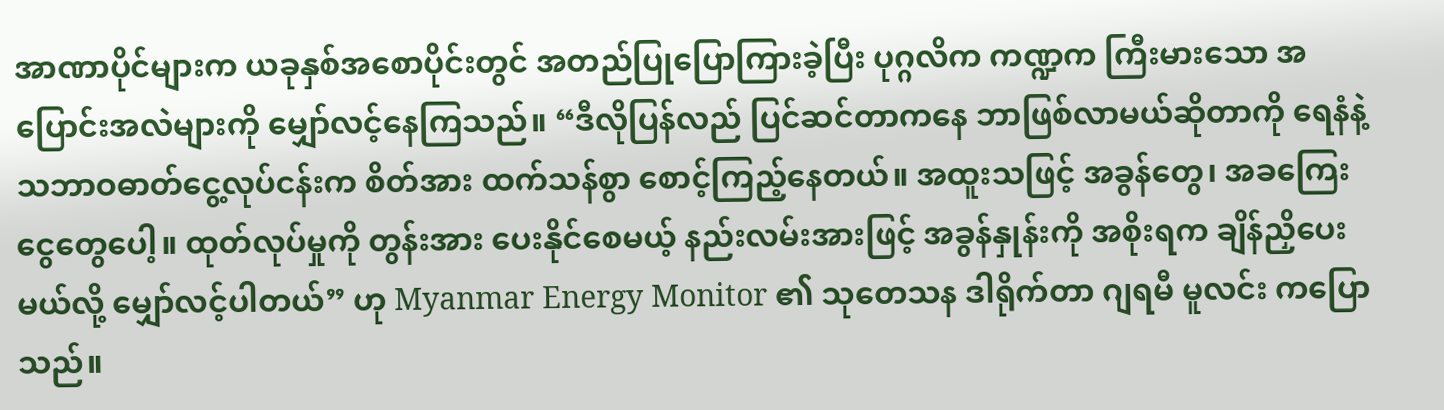အာဏာပိုင်များက ယခုနှစ်အစောပိုင်းတွင် အတည်ပြုပြောကြားခဲ့ပြီး ပုဂ္ဂလိက ကဏ္ဍက ကြီးမားသော အပြောင်းအလဲများကို မျှော်လင့်နေကြသည်။ “ဒီလိုပြန်လည် ပြင်ဆင်တာကနေ ဘာဖြစ်လာမယ်ဆိုတာကို ရေနံနဲ့ သဘာဝဓာတ်ငွေ့လုပ်ငန်းက စိတ်အား ထက်သန်စွာ စောင့်ကြည့်နေတယ်။ အထူးသဖြင့် အခွန်တွေ၊ အခကြေးငွေတွေပေါ့။ ထုတ်လုပ်မှုကို တွန်းအား ပေးနိုင်စေမယ့် နည်းလမ်းအားဖြင့် အခွန်နှုန်းကို အစိုးရက ချိန်ညှိပေးမယ်လို့ မျှော်လင့်ပါတယ်” ဟု Myanmar Energy Monitor ၏ သုတေသန ဒါရိုက်တာ ဂျရမီ မူလင်း ကပြောသည်။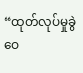“ထုတ်လုပ်မှုခွဲဝေ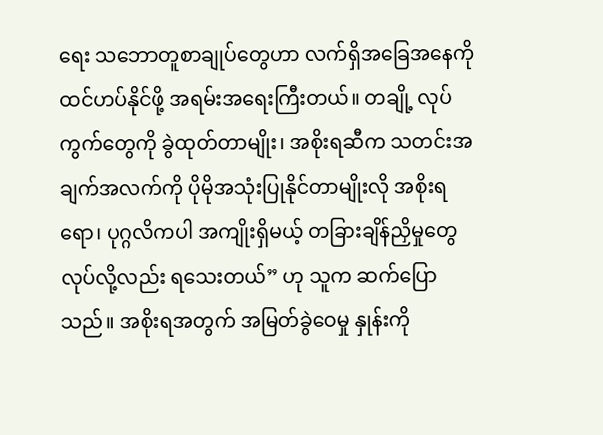ရေး သဘောတူစာချုပ်တွေဟာ လက်ရှိအခြေအနေကို ထင်ဟပ်နိုင်ဖို့ အရမ်းအရေးကြီးတယ်။ တချို့ လုပ်ကွက်တွေကို ခွဲထုတ်တာမျိုး၊ အစိုးရဆီက သတင်းအချက်အလက်ကို ပိုမိုအသုံးပြုနိုင်တာမျိုးလို အစိုးရရော၊ ပုဂ္ဂလိကပါ အကျိုးရှိမယ့် တခြားချိန်ညှိမှုတွေ လုပ်လို့လည်း ရသေးတယ်” ဟု သူက ဆက်ပြောသည်။ အစိုးရအတွက် အမြတ်ခွဲဝေမှု နှုန်းကို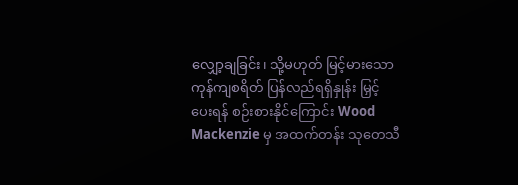လျှော့ချခြင်း၊ သို့မဟုတ် မြင့်မားသော ကုန်ကျစရိတ် ပြန်လည်ရရှိနှုန်း မြှင့်ပေးရန် စဉ်းစားနိုင်ကြောင်း Wood Mackenzie မှ အထက်တန်း သုတေသီ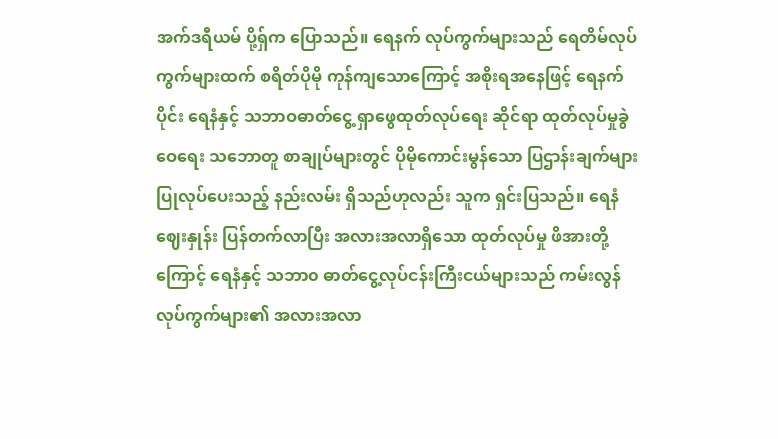အက်ဒရီယမ် ပို့ရှ်က ပြောသည်။ ရေနက် လုပ်ကွက်များသည် ရေတိမ်လုပ်ကွက်များထက် စရိတ်ပိုမို ကုန်ကျသောကြောင့် အစိုးရအနေဖြင့် ရေနက်ပိုင်း ရေနံနှင့် သဘာဝဓာတ်ငွေ့ ရှာဖွေထုတ်လုပ်ရေး ဆိုင်ရာ ထုတ်လုပ်မှုခွဲဝေရေး သဘောတူ စာချုပ်များတွင် ပိုမိုကောင်းမွန်သော ပြဌာန်းချက်များ ပြုလုပ်ပေးသည့် နည်းလမ်း ရှိသည်ဟုလည်း သူက ရှင်းပြသည်။ ရေနံဈေးနှုန်း ပြန်တက်လာပြီး အလားအလာရှိသော ထုတ်လုပ်မှု ဖိအားတို့ကြောင့် ရေနံနှင့် သဘာ၀ ဓာတ်ငွေ့လုပ်ငန်းကြီးငယ်များသည် ကမ်းလွန်လုပ်ကွက်များ၏ အလားအလာ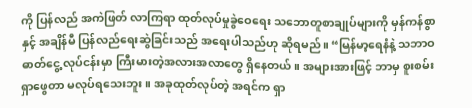ကို ပြန်လည် အကဲဖြတ် လာကြရာ ထုတ်လုပ်မှုခွဲဝေရေး သဘောတူစာချုပ်များကို မှန်ကန်စွာနှင့် အချိန်မီ ပြန်လည်ရေးဆွဲခြင်းသည် အရေးပါသည်ဟု ဆိုရမည်။ “မြန်မာ့ရေနံနဲ့ သဘာဝဓာတ်ငွေ့ လုပ်ငန်းမှာ ကြီးမားတဲ့အလားအလာတွေ ရှိနေတယ်။ အများအားဖြင့် ဘာမှ စူးစမ်း ရှာဖွေတာ မလုပ်ရသေးဘူး။ အခုထုတ်လုပ်တဲ့ အရင်က ရှာ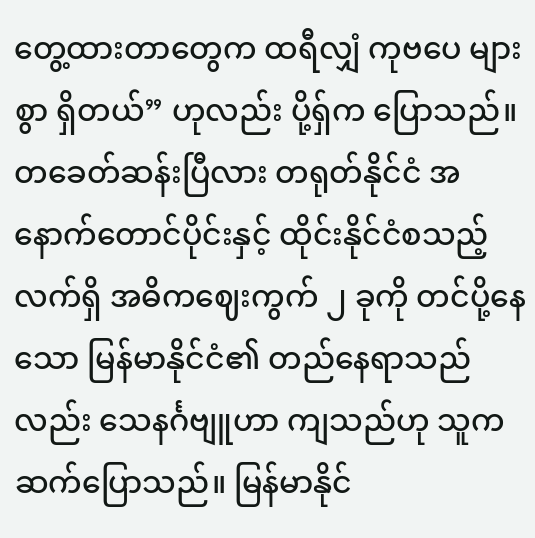တွေ့ထားတာတွေက ထရီလျှံ ကုဗပေ များစွာ ရှိတယ်” ဟုလည်း ပို့ရှ်က ပြောသည်။ တခေတ်ဆန်းပြီလား တရုတ်နိုင်ငံ အနောက်တောင်ပိုင်းနှင့် ထိုင်းနိုင်ငံစသည့် လက်ရှိ အဓိကဈေးကွက် ၂ ခုကို တင်ပို့နေသော မြန်မာနိုင်ငံ၏ တည်နေရာသည်လည်း သေနင်္ဂဗျူဟာ ကျသည်ဟု သူက ဆက်ပြောသည်။ မြန်မာနိုင်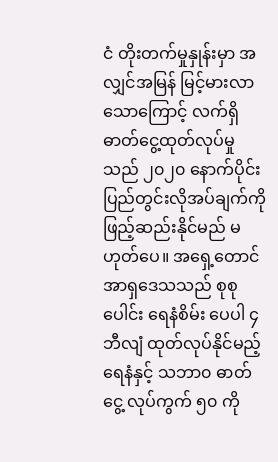ငံ တိုးတက်မှုနှုန်းမှာ အလျှင်အမြန် မြင့်မားလာသောကြောင့် လက်ရှိဓာတ်ငွေ့ထုတ်လုပ်မှုသည် ၂၀၂၀ နောက်ပိုင်း ပြည်တွင်းလိုအပ်ချက်ကို ဖြည့်ဆည်းနိုင်မည် မဟုတ်ပေ။ အရှေ့တောင်အာရှဒေသသည် စုစုပေါင်း ရေနံစိမ်း ပေပါ ၄ ဘီလျံ ထုတ်လုပ်နိုင်မည့် ရေနံနှင့် သဘာ၀ ဓာတ်ငွေ့ လုပ်ကွက် ၅၀ ကို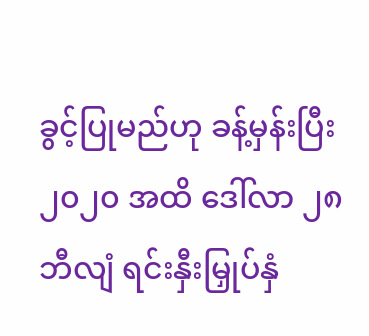ခွင့်ပြုမည်ဟု ခန့်မှန်းပြီး ၂၀၂၀ အထိ ဒေါ်လာ ၂၈ ဘီလျံ ရင်းနှီးမြှုပ်နှံ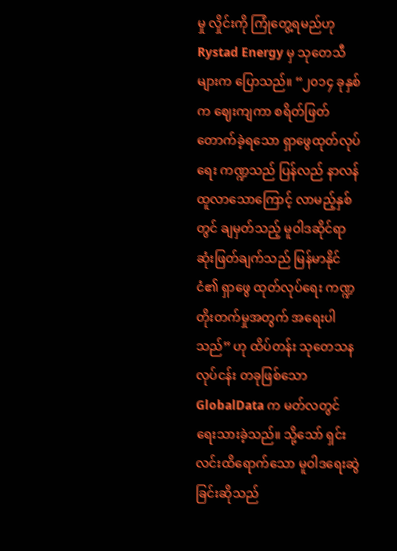မှု လှိုင်းကို ကြုံတွေ့ရမည်ဟု Rystad Energy မှ သုတေသီများက ပြောသည်။ “၂၀၁၄ ခုနှစ်က ဈေးကျကာ စရိတ်ဖြတ်တောက်ခဲ့ရသော ရှာဖွေထုတ်လုပ်ရေး ကဏ္ဍသည် ပြန်လည် နာလန် ထူလာသောကြောင့် လာမည့်နှစ်တွင် ချမှတ်သည့် မူဝါဒဆိုင်ရာ ဆုံးဖြတ်ချက်သည် မြန်မာနိုင်ငံ၏ ရှာဖွေ ထုတ်လုပ်ရေး ကဏ္ဍတိုးတက်မှုအတွက် အရေးပါသည်” ဟု ထိပ်တန်း သုတေသနလုပ်ငန်း တခုဖြစ်သော GlobalData က မတ်လတွင် ရေးသားခဲ့သည်။ သို့သော် ရှင်းလင်းထိရောက်သော မူဝါဒရေးဆွဲခြင်းဆိုသည်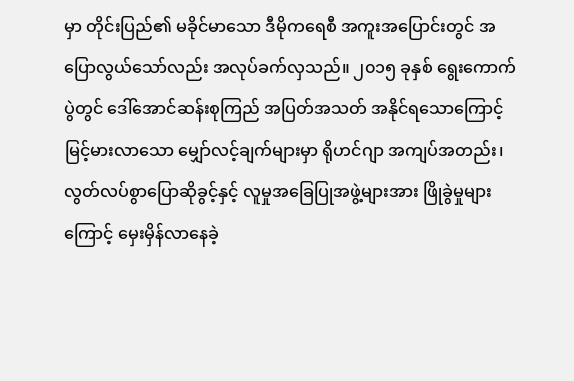မှာ တိုင်းပြည်၏ မခိုင်မာသော ဒီမိုကရေစီ အကူးအပြောင်းတွင် အပြောလွယ်သော်လည်း အလုပ်ခက်လှသည်။ ၂၀၁၅ ခုနှစ် ရွေးကောက်ပွဲတွင် ဒေါ်အောင်ဆန်းစုကြည် အပြတ်အသတ် အနိုင်ရသောကြောင့် မြင့်မားလာသော မျှော်လင့်ချက်များမှာ ရိုဟင်ဂျာ အကျပ်အတည်း၊ လွတ်လပ်စွာပြောဆိုခွင့်နှင့် လူမှုအခြေပြုအဖွဲ့များအား ဖြိုခွဲမှုများကြောင့် မှေးမှိန်လာနေခဲ့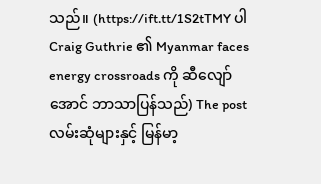သည်။ (https://ift.tt/1S2tTMY ပါ Craig Guthrie ၏ Myanmar faces energy crossroads ကို ဆီလျော်အောင် ဘာသာပြန်သည်) The post လမ်းဆုံများနှင့် မြန်မာ့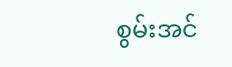စွမ်းအင်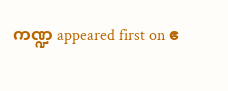ကဏ္ဍ appeared first on ဧ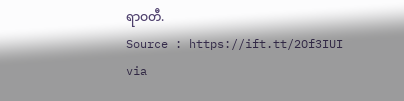ရာဝတီ.
Source : https://ift.tt/2Of3IUI
via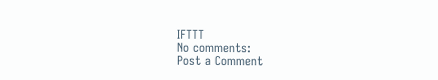IFTTT
No comments:
Post a Comment